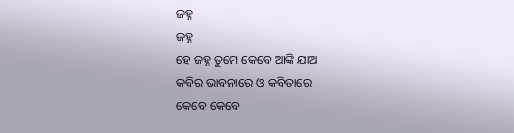ଜହ୍ନ
ଜହ୍ନ
ହେ ଜହ୍ନ ତୁମେ କେବେ ଆଙ୍କି ଯାଅ
କବିର ଭାବନାରେ ଓ କବିତାରେ
କେବେ କେବେ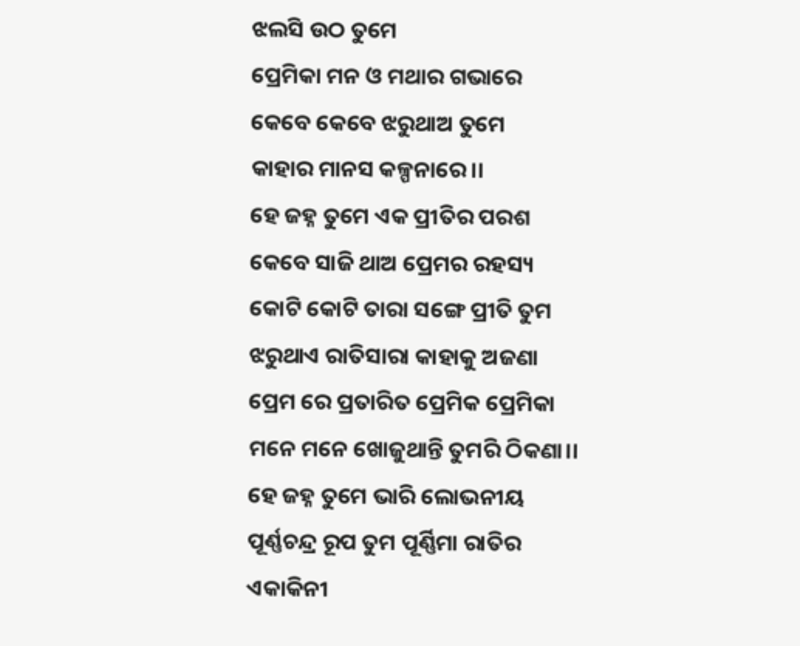ଝଲସି ଉଠ ତୁମେ
ପ୍ରେମିକା ମନ ଓ ମଥାର ଗଭାରେ
କେବେ କେବେ ଝରୁଥାଅ ତୁମେ
କାହାର ମାନସ କଳ୍ପନାରେ।।
ହେ ଜହ୍ନ ତୁମେ ଏକ ପ୍ରୀତିର ପରଶ
କେବେ ସାଜି ଥାଅ ପ୍ରେମର ରହସ୍ୟ
କୋଟି କୋଟି ତାରା ସଙ୍ଗେ ପ୍ରୀତି ତୁମ
ଝରୁଥାଏ ରାତିସାରା କାହାକୁ ଅଜଣା
ପ୍ରେମ ରେ ପ୍ରତାରିତ ପ୍ରେମିକ ପ୍ରେମିକା
ମନେ ମନେ ଖୋଜୁଥାନ୍ତି ତୁମରି ଠିକଣା।।
ହେ ଜହ୍ନ ତୁମେ ଭାରି ଲୋଭନୀୟ
ପୂର୍ଣ୍ଣଚନ୍ଦ୍ର ରୂପ ତୁମ ପୂର୍ଣ୍ଣିମା ରାତିର
ଏକାକିନୀ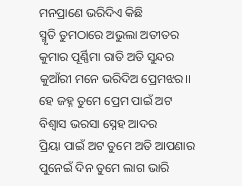ମନପ୍ରାଣେ ଭରିଦିଏ କିଛି
ସ୍ମୃତି ତୁମଠାରେ ଅଭୁଲା ଅତୀତର
କୁମାର ପୂର୍ଣ୍ଣିମା ରାତି ଅତି ସୁନ୍ଦର
କୁଆଁରୀ ମନେ ଭରିଦିଅ ପ୍ରେମଝର।।
ହେ ଜହ୍ନ ତୁମେ ପ୍ରେମ ପାଇଁ ଅଟ
ବିଶ୍ୱାସ ଭରସା ସ୍ନେହ ଆଦର
ପ୍ରିୟା ପାଇଁ ଅଟ ତୁମେ ଅତି ଆପଣାର
ପୁନେଇଁ ଦିନ ତୁମେ ଲାଗ ଭାରି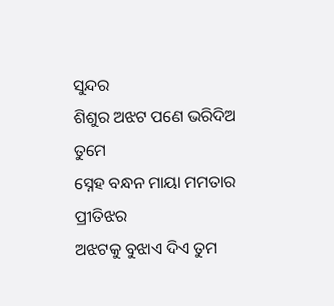ସୁନ୍ଦର
ଶିଶୁର ଅଝଟ ପଣେ ଭରିଦିଅ ତୁମେ
ସ୍ନେହ ବନ୍ଧନ ମାୟା ମମତାର ପ୍ରୀତିଝର
ଅଝଟକୁ ବୁଝାଏ ଦିଏ ତୁମ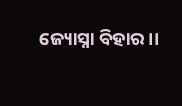ଜ୍ୟୋସ୍ନା ବିହାର।।